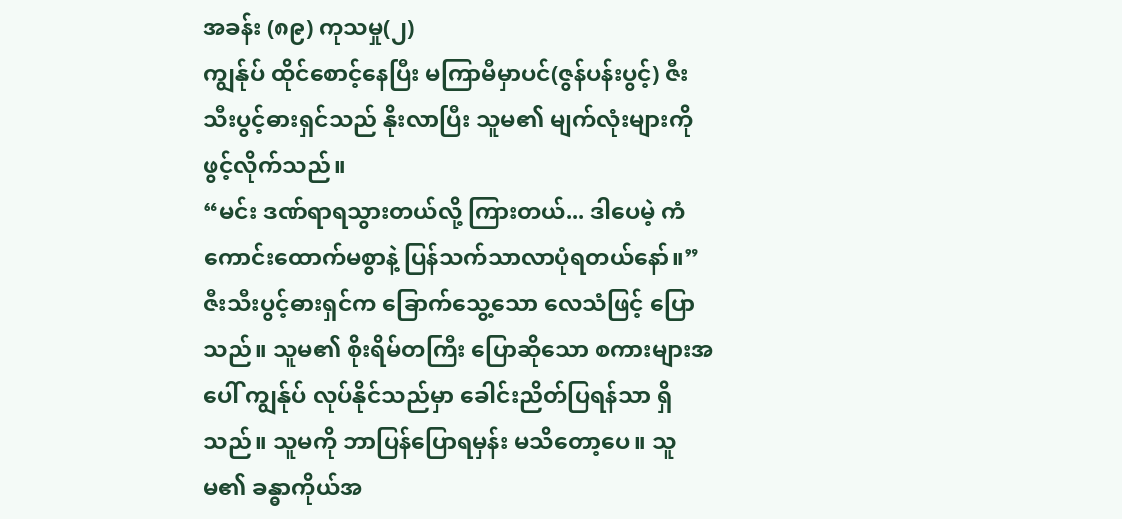အခန်း (၈၉) ကုသမှု(၂)
ကျွန်ုပ် ထိုင်စောင့်နေပြီး မကြာမီမှာပင်(ဇွန်ပန်းပွင့်) ဇီးသီးပွင့်ဓားရှင်သည် နိုးလာပြီး သူမ၏ မျက်လုံးများကို ဖွင့်လိုက်သည်။
“မင်း ဒဏ်ရာရသွားတယ်လို့ ကြားတယ်... ဒါပေမဲ့ ကံကောင်းထောက်မစွာနဲ့ ပြန်သက်သာလာပုံရတယ်နော်။”
ဇီးသီးပွင့်ဓားရှင်က ခြောက်သွေ့သော လေသံဖြင့် ပြောသည်။ သူမ၏ စိုးရိမ်တကြီး ပြောဆိုသော စကားများအပေါ် ကျွန်ုပ် လုပ်နိုင်သည်မှာ ခေါင်းညိတ်ပြရန်သာ ရှိသည်။ သူမကို ဘာပြန်ပြောရမှန်း မသိတော့ပေ။ သူမ၏ ခန္ဓာကိုယ်အ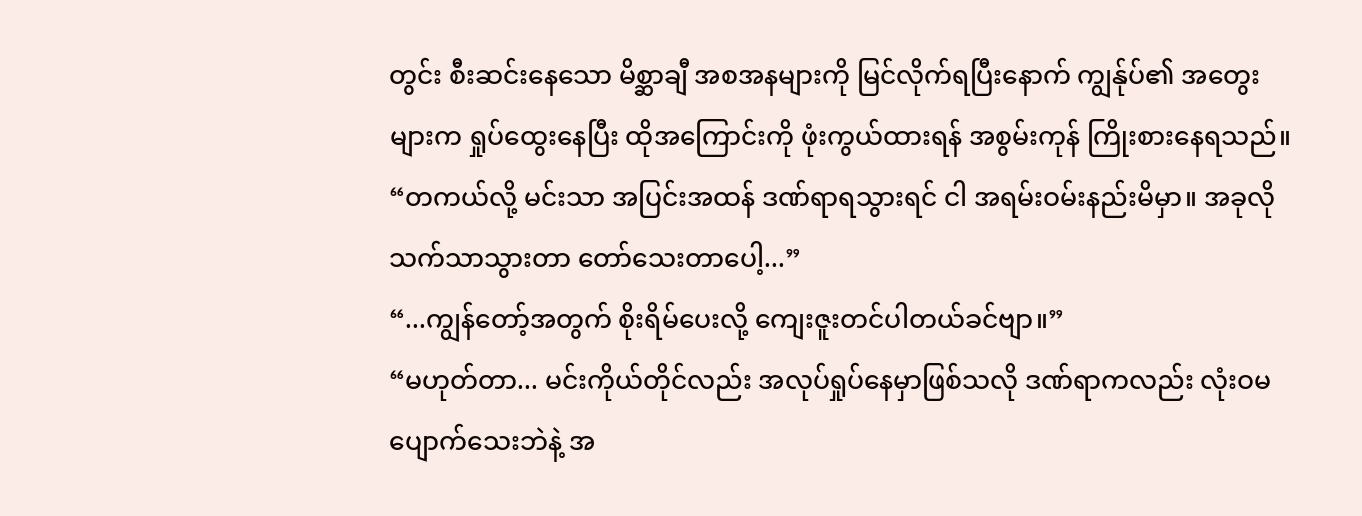တွင်း စီးဆင်းနေသော မိစ္ဆာချီ အစအနများကို မြင်လိုက်ရပြီးနောက် ကျွန်ုပ်၏ အတွေးများက ရှုပ်ထွေးနေပြီး ထိုအကြောင်းကို ဖုံးကွယ်ထားရန် အစွမ်းကုန် ကြိုးစားနေရသည်။
“တကယ်လို့ မင်းသာ အပြင်းအထန် ဒဏ်ရာရသွားရင် ငါ အရမ်းဝမ်းနည်းမိမှာ။ အခုလို သက်သာသွားတာ တော်သေးတာပေါ့...”
“...ကျွန်တော့်အတွက် စိုးရိမ်ပေးလို့ ကျေးဇူးတင်ပါတယ်ခင်ဗျာ။”
“မဟုတ်တာ... မင်းကိုယ်တိုင်လည်း အလုပ်ရှုပ်နေမှာဖြစ်သလို ဒဏ်ရာကလည်း လုံးဝမပျောက်သေးဘဲနဲ့ အ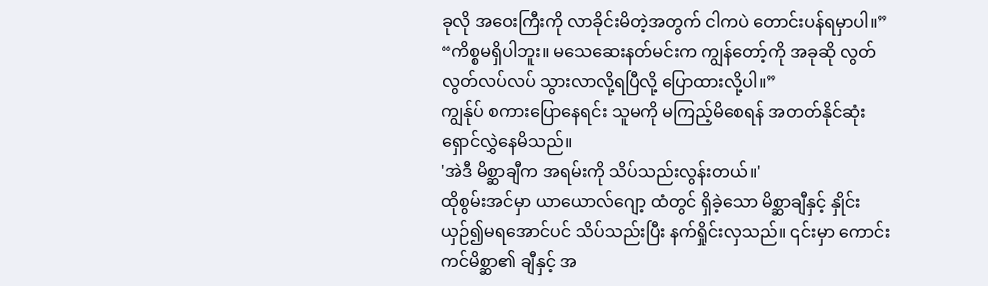ခုလို အဝေးကြီးကို လာခိုင်းမိတဲ့အတွက် ငါကပဲ တောင်းပန်ရမှာပါ။”
“ကိစ္စမရှိပါဘူး။ မသေဆေးနတ်မင်းက ကျွန်တော့်ကို အခုဆို လွတ်လွတ်လပ်လပ် သွားလာလို့ရပြီလို့ ပြောထားလို့ပါ။”
ကျွန်ုပ် စကားပြောနေရင်း သူမကို မကြည့်မိစေရန် အတတ်နိုင်ဆုံး ရှောင်လွှဲနေမိသည်။
'အဲဒီ မိစ္ဆာချီက အရမ်းကို သိပ်သည်းလွန်းတယ်။'
ထိုစွမ်းအင်မှာ ယာယောလ်ဂျော့ ထံတွင် ရှိခဲ့သော မိစ္ဆာချီနှင့် နှိုင်းယှဉ်၍မရအောင်ပင် သိပ်သည်းပြီး နက်ရှိုင်းလှသည်။ ၎င်းမှာ ကောင်းကင်မိစ္ဆာ၏ ချီနှင့် အ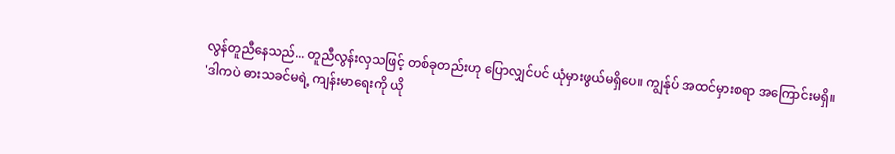လွန်တူညီနေသည်... တူညီလွန်းလှသဖြင့် တစ်ခုတည်းဟု ပြောလျှင်ပင် ယုံမှားဖွယ်မရှိပေ။ ကျွန်ုပ် အထင်မှားစရာ အကြောင်းမရှိ။
'ဒါကပဲ ဓားသခင်မရဲ့ ကျန်းမာရေးကို ယို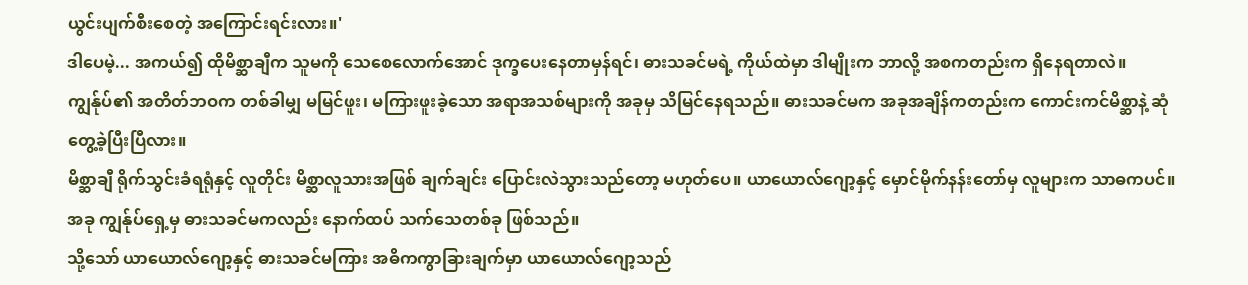ယွင်းပျက်စီးစေတဲ့ အကြောင်းရင်းလား။'
ဒါပေမဲ့... အကယ်၍ ထိုမိစ္ဆာချီက သူမကို သေစေလောက်အောင် ဒုက္ခပေးနေတာမှန်ရင်၊ ဓားသခင်မရဲ့ ကိုယ်ထဲမှာ ဒါမျိုးက ဘာလို့ အစကတည်းက ရှိနေရတာလဲ။ ကျွန်ုပ်၏ အတိတ်ဘဝက တစ်ခါမျှ မမြင်ဖူး၊ မကြားဖူးခဲ့သော အရာအသစ်များကို အခုမှ သိမြင်နေရသည်။ ဓားသခင်မက အခုအချိန်ကတည်းက ကောင်းကင်မိစ္ဆာနဲ့ ဆုံတွေ့ခဲ့ပြီးပြီလား။
မိစ္ဆာချီ ရိုက်သွင်းခံရရုံနှင့် လူတိုင်း မိစ္ဆာလူသားအဖြစ် ချက်ချင်း ပြောင်းလဲသွားသည်တော့ မဟုတ်ပေ။ ယာယောလ်ဂျော့နှင့် မှောင်မိုက်နန်းတော်မှ လူများက သာဓကပင်။ အခု ကျွန်ုပ်ရှေ့မှ ဓားသခင်မကလည်း နောက်ထပ် သက်သေတစ်ခု ဖြစ်သည်။
သို့သော် ယာယောလ်ဂျော့နှင့် ဓားသခင်မကြား အဓိကကွာခြားချက်မှာ ယာယောလ်ဂျော့သည်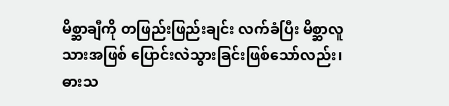မိစ္ဆာချီကို တဖြည်းဖြည်းချင်း လက်ခံပြီး မိစ္ဆာလူသားအဖြစ် ပြောင်းလဲသွားခြင်းဖြစ်သော်လည်း၊ ဓားသ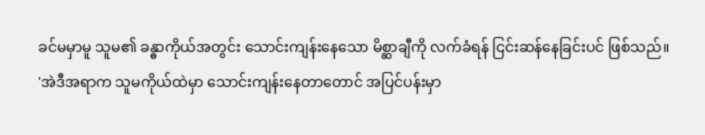ခင်မမှာမူ သူမ၏ ခန္ဓာကိုယ်အတွင်း သောင်းကျန်းနေသော မိစ္ဆာချီကို လက်ခံရန် ငြင်းဆန်နေခြင်းပင် ဖြစ်သည်။
'အဲဒီအရာက သူမကိုယ်ထဲမှာ သောင်းကျန်းနေတာတောင် အပြင်ပန်းမှာ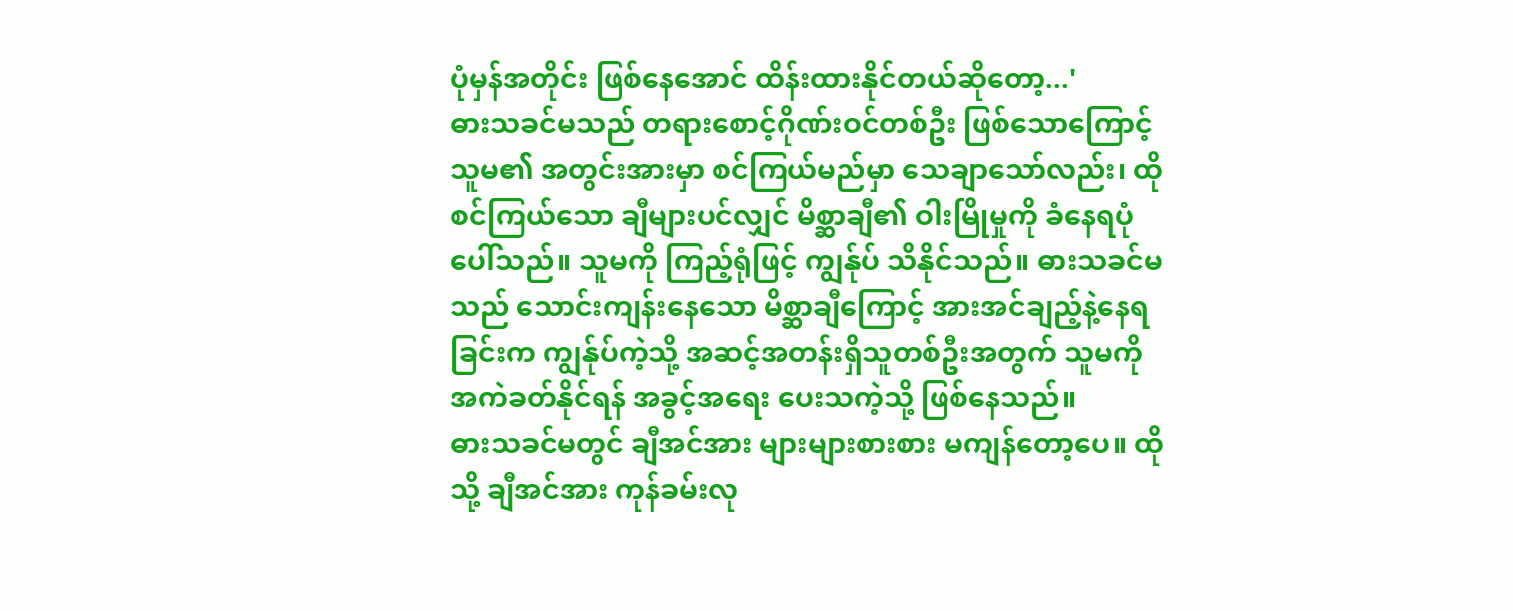ပုံမှန်အတိုင်း ဖြစ်နေအောင် ထိန်းထားနိုင်တယ်ဆိုတော့...'
ဓားသခင်မသည် တရားစောင့်ဂိုဏ်းဝင်တစ်ဦး ဖြစ်သောကြောင့် သူမ၏ အတွင်းအားမှာ စင်ကြယ်မည်မှာ သေချာသော်လည်း၊ ထိုစင်ကြယ်သော ချီများပင်လျှင် မိစ္ဆာချီ၏ ဝါးမြိုမှုကို ခံနေရပုံပေါ်သည်။ သူမကို ကြည့်ရုံဖြင့် ကျွန်ုပ် သိနိုင်သည်။ ဓားသခင်မသည် သောင်းကျန်းနေသော မိစ္ဆာချီကြောင့် အားအင်ချည့်နဲ့နေရခြင်းက ကျွန်ုပ်ကဲ့သို့ အဆင့်အတန်းရှိသူတစ်ဦးအတွက် သူမကို အကဲခတ်နိုင်ရန် အခွင့်အရေး ပေးသကဲ့သို့ ဖြစ်နေသည်။
ဓားသခင်မတွင် ချီအင်အား များများစားစား မကျန်တော့ပေ။ ထိုသို့ ချီအင်အား ကုန်ခမ်းလု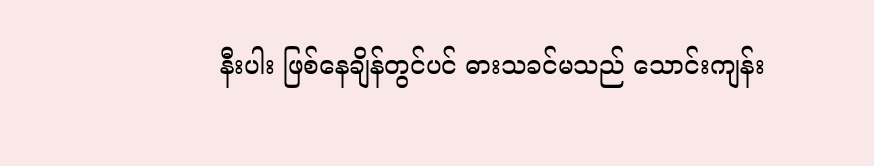နီးပါး ဖြစ်နေချိန်တွင်ပင် ဓားသခင်မသည် သောင်းကျန်း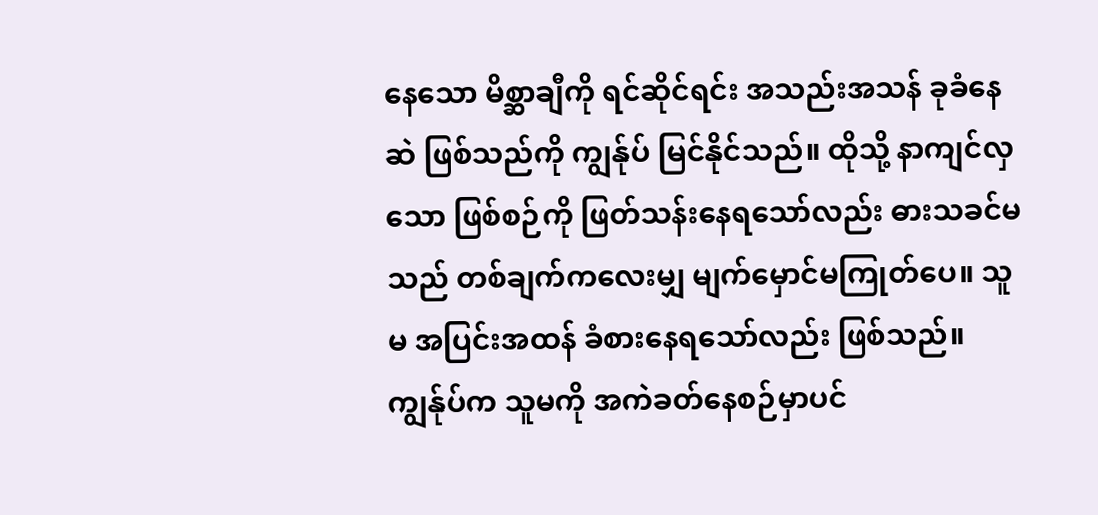နေသော မိစ္ဆာချီကို ရင်ဆိုင်ရင်း အသည်းအသန် ခုခံနေဆဲ ဖြစ်သည်ကို ကျွန်ုပ် မြင်နိုင်သည်။ ထိုသို့ နာကျင်လှသော ဖြစ်စဉ်ကို ဖြတ်သန်းနေရသော်လည်း ဓားသခင်မသည် တစ်ချက်ကလေးမျှ မျက်မှောင်မကြုတ်ပေ။ သူမ အပြင်းအထန် ခံစားနေရသော်လည်း ဖြစ်သည်။
ကျွန်ုပ်က သူမကို အကဲခတ်နေစဉ်မှာပင်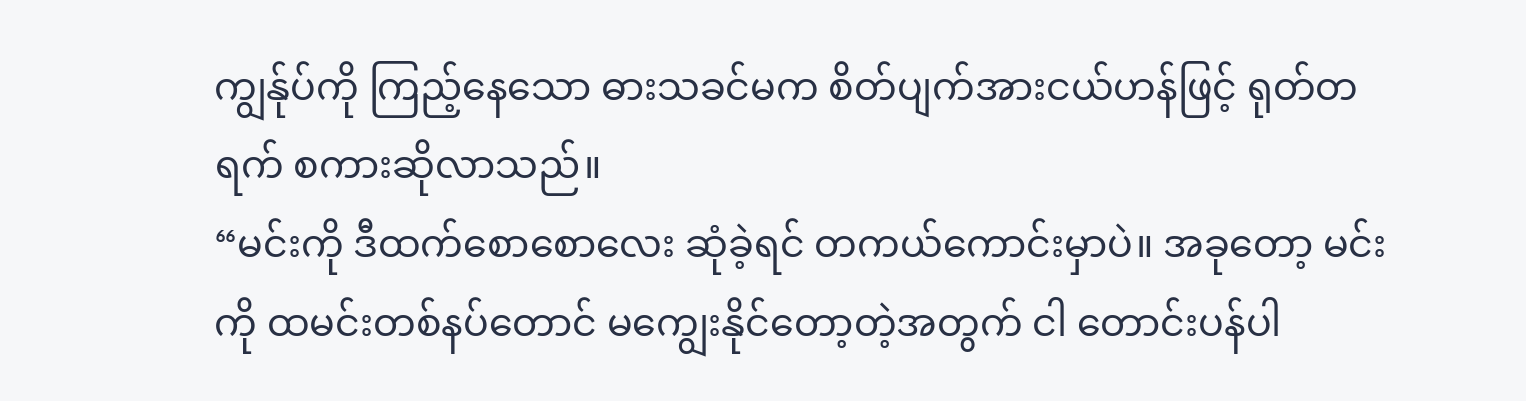ကျွန်ုပ်ကို ကြည့်နေသော ဓားသခင်မက စိတ်ပျက်အားငယ်ဟန်ဖြင့် ရုတ်တရက် စကားဆိုလာသည်။
“မင်းကို ဒီထက်စောစောလေး ဆုံခဲ့ရင် တကယ်ကောင်းမှာပဲ။ အခုတော့ မင်းကို ထမင်းတစ်နပ်တောင် မကျွေးနိုင်တော့တဲ့အတွက် ငါ တောင်းပန်ပါ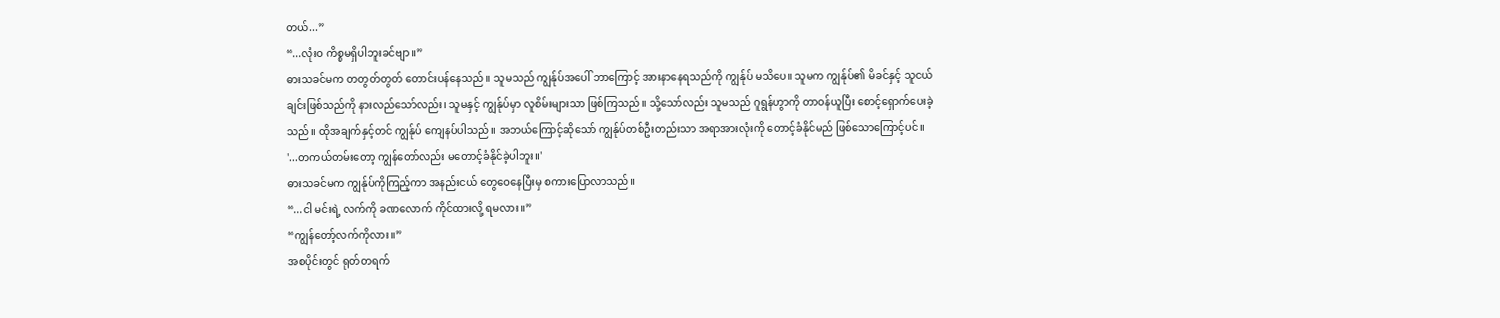တယ်...”
“...လုံးဝ ကိစ္စမရှိပါဘူးခင်ဗျာ။”
ဓားသခင်မက တတွတ်တွတ် တောင်းပန်နေသည်။ သူမသည် ကျွန်ုပ်အပေါ် ဘာကြောင့် အားနာနေရသည်ကို ကျွန်ုပ် မသိပေ။ သူမက ကျွန်ုပ်၏ မိခင်နှင့် သူငယ်ချင်းဖြစ်သည်ကို နားလည်သော်လည်း၊ သူမနှင့် ကျွန်ုပ်မှာ လူစိမ်းများသာ ဖြစ်ကြသည်။ သို့သော်လည်း သူမသည် ဂူရွန်ဟွာကို တာဝန်ယူပြီး စောင့်ရှောက်ပေးခဲ့သည်။ ထိုအချက်နှင့်တင် ကျွန်ုပ် ကျေနပ်ပါသည်။ အဘယ်ကြောင့်ဆိုသော် ကျွန်ုပ်တစ်ဦးတည်းသာ အရာအားလုံးကို တောင့်ခံနိုင်မည် ဖြစ်သောကြောင့်ပင်။
'...တကယ်တမ်းတော့ ကျွန်တော်လည်း မတောင့်ခံနိုင်ခဲ့ပါဘူး။'
ဓားသခင်မက ကျွန်ုပ်ကိုကြည့်ကာ အနည်းငယ် တွေဝေနေပြီးမှ စကားပြောလာသည်။
“...ငါ မင်းရဲ့ လက်ကို ခဏလောက် ကိုင်ထားလို့ ရမလား။”
“ကျွန်တော့်လက်ကိုလား။”
အစပိုင်းတွင် ရုတ်တရက်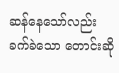ဆန်နေသော်လည်း ခက်ခဲသော တောင်းဆို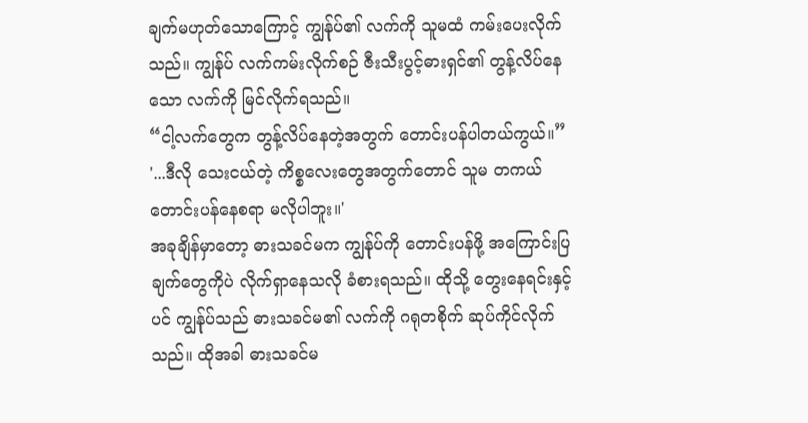ချက်မဟုတ်သောကြောင့် ကျွန်ုပ်၏ လက်ကို သူမထံ ကမ်းပေးလိုက်သည်။ ကျွန်ုပ် လက်ကမ်းလိုက်စဉ် ဇီးသီးပွင့်ဓားရှင်၏ တွန့်လိပ်နေသော လက်ကို မြင်လိုက်ရသည်။
“ငါ့လက်တွေက တွန့်လိပ်နေတဲ့အတွက် တောင်းပန်ပါတယ်ကွယ်။”
'...ဒီလို သေးငယ်တဲ့ ကိစ္စလေးတွေအတွက်တောင် သူမ တကယ် တောင်းပန်နေစရာ မလိုပါဘူး။'
အခုချိန်မှာတော့ ဓားသခင်မက ကျွန်ုပ်ကို တောင်းပန်ဖို့ အကြောင်းပြချက်တွေကိုပဲ လိုက်ရှာနေသလို ခံစားရသည်။ ထိုသို့ တွေးနေရင်းနှင့်ပင် ကျွန်ုပ်သည် ဓားသခင်မ၏ လက်ကို ဂရုတစိုက် ဆုပ်ကိုင်လိုက်သည်။ ထိုအခါ ဓားသခင်မ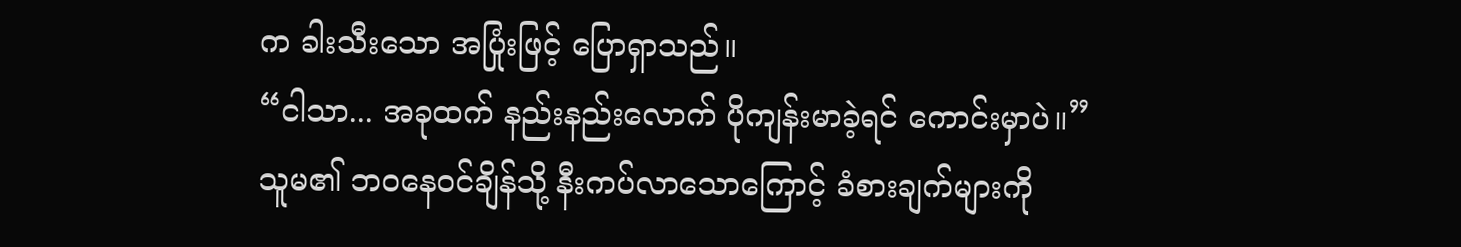က ခါးသီးသော အပြုံးဖြင့် ပြောရှာသည်။
“ငါသာ... အခုထက် နည်းနည်းလောက် ပိုကျန်းမာခဲ့ရင် ကောင်းမှာပဲ။”
သူမ၏ ဘဝနေဝင်ချိန်သို့ နီးကပ်လာသောကြောင့် ခံစားချက်များကို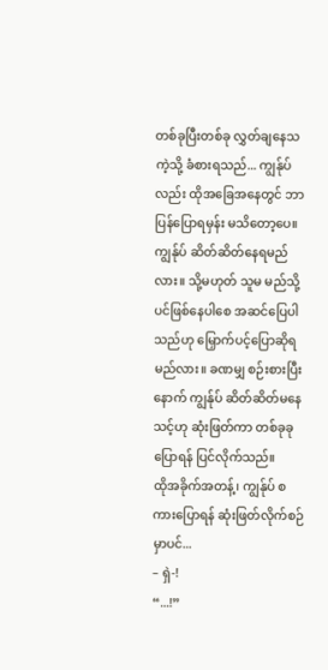တစ်ခုပြီးတစ်ခု လွှတ်ချနေသကဲ့သို့ ခံစားရသည်... ကျွန်ုပ်လည်း ထိုအခြေအနေတွင် ဘာပြန်ပြောရမှန်း မသိတော့ပေ။ ကျွန်ုပ် ဆိတ်ဆိတ်နေရမည်လား။ သို့မဟုတ် သူမ မည်သို့ပင်ဖြစ်နေပါစေ အဆင်ပြေပါသည်ဟု မြှောက်ပင့်ပြောဆိုရမည်လား။ ခဏမျှ စဉ်းစားပြီးနောက် ကျွန်ုပ် ဆိတ်ဆိတ်မနေသင့်ဟု ဆုံးဖြတ်ကာ တစ်ခုခုပြောရန် ပြင်လိုက်သည်။
ထိုအခိုက်အတန့်၊ ကျွန်ုပ် စကားပြောရန် ဆုံးဖြတ်လိုက်စဉ်မှာပင်...
– ရှဲ-!
“...!”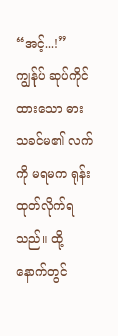“အင့်...!”
ကျွန်ုပ် ဆုပ်ကိုင်ထားသော ဓားသခင်မ၏ လက်ကို မရမက ရုန်းထုတ်လိုက်ရသည်။ ထို့နောက်တွင်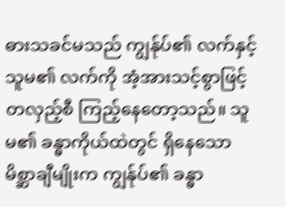ဓားသခင်မသည် ကျွန်ုပ်၏ လက်နှင့် သူမ၏ လက်ကို အံ့အားသင့်စွာဖြင့် တလှည့်စီ ကြည့်နေတော့သည်။ သူမ၏ ခန္ဓာကိုယ်ထဲတွင် ရှိနေသော မိစ္ဆာချီမျိုးက ကျွန်ုပ်၏ ခန္ဓာ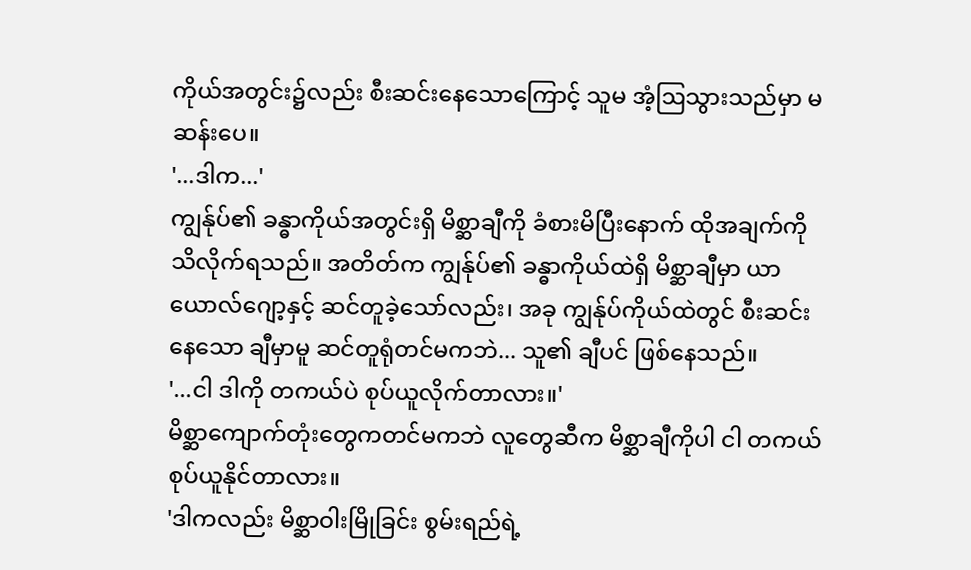ကိုယ်အတွင်း၌လည်း စီးဆင်းနေသောကြောင့် သူမ အံ့ဩသွားသည်မှာ မဆန်းပေ။
'...ဒါက...'
ကျွန်ုပ်၏ ခန္ဓာကိုယ်အတွင်းရှိ မိစ္ဆာချီကို ခံစားမိပြီးနောက် ထိုအချက်ကို သိလိုက်ရသည်။ အတိတ်က ကျွန်ုပ်၏ ခန္ဓာကိုယ်ထဲရှိ မိစ္ဆာချီမှာ ယာယောလ်ဂျော့နှင့် ဆင်တူခဲ့သော်လည်း၊ အခု ကျွန်ုပ်ကိုယ်ထဲတွင် စီးဆင်းနေသော ချီမှာမူ ဆင်တူရုံတင်မကဘဲ... သူ၏ ချီပင် ဖြစ်နေသည်။
'...ငါ ဒါကို တကယ်ပဲ စုပ်ယူလိုက်တာလား။'
မိစ္ဆာကျောက်တုံးတွေကတင်မကဘဲ လူတွေဆီက မိစ္ဆာချီကိုပါ ငါ တကယ် စုပ်ယူနိုင်တာလား။
'ဒါကလည်း မိစ္ဆာဝါးမြိုခြင်း စွမ်းရည်ရဲ့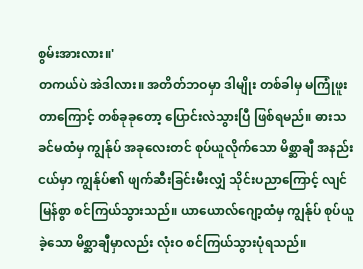စွမ်းအားလား။'
တကယ်ပဲ အဲဒါလား။ အတိတ်ဘဝမှာ ဒါမျိုး တစ်ခါမှ မကြုံဖူးတာကြောင့် တစ်ခုခုတော့ ပြောင်းလဲသွားပြီ ဖြစ်ရမည်။ ဓားသခင်မထံမှ ကျွန်ုပ် အခုလေးတင် စုပ်ယူလိုက်သော မိစ္ဆာချီ အနည်းငယ်မှာ ကျွန်ုပ်၏ ဖျက်ဆီးခြင်းမီးလျှံ သိုင်းပညာကြောင့် လျင်မြန်စွာ စင်ကြယ်သွားသည်။ ယာယောလ်ဂျော့ထံမှ ကျွန်ုပ် စုပ်ယူခဲ့သော မိစ္ဆာချီမှာလည်း လုံးဝ စင်ကြယ်သွားပုံရသည်။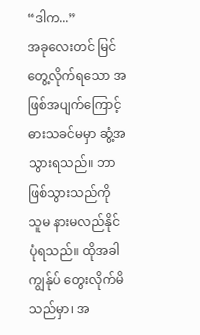“ဒါက...”
အခုလေးတင် မြင်တွေ့လိုက်ရသော အဖြစ်အပျက်ကြောင့် ဓားသခင်မမှာ ဆွံ့အသွားရသည်။ ဘာဖြစ်သွားသည်ကို သူမ နားမလည်နိုင်ပုံရသည်။ ထိုအခါ ကျွန်ုပ် တွေးလိုက်မိသည်မှာ၊ အ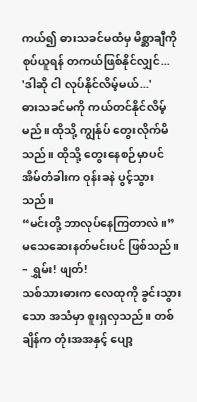ကယ်၍ ဓားသခင်မထံမှ မိစ္ဆာချီကို စုပ်ယူရန် တကယ်ဖြစ်နိုင်လျှင်...
'ဒါဆို ငါ လုပ်နိုင်လိမ့်မယ်...'
ဓားသခင်မကို ကယ်တင်နိုင်လိမ့်မည်။ ထိုသို့ ကျွန်ုပ် တွေးလိုက်မိသည်။ ထိုသို့ တွေးနေစဉ်မှာပင် အိမ်တံခါးက ဝုန်းခနဲ ပွင့်သွားသည်။
“မင်းတို့ ဘာလုပ်နေကြတာလဲ။”
မသေဆေးနတ်မင်းပင် ဖြစ်သည်။
– ရွှမ်း! ဖျတ်!
သစ်သားဓားက လေထုကို ခွင်းသွားသော အသံမှာ စူးရှလှသည်။ တစ်ချိန်က တုံးအအနှင့် ပျော့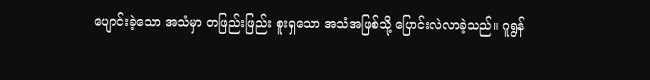ပျောင်းခဲ့သော အသံမှာ တဖြည်းဖြည်း စူးရှသော အသံအဖြစ်သို့ ပြောင်းလဲလာခဲ့သည်။ ဂူရွန်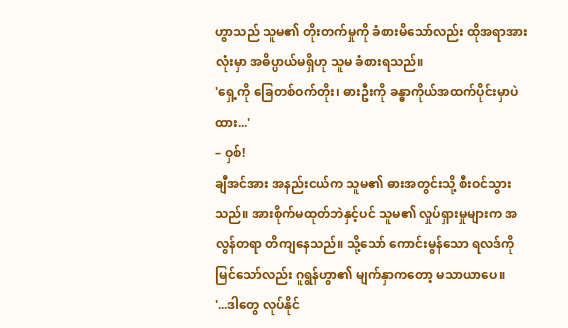ဟွာသည် သူမ၏ တိုးတက်မှုကို ခံစားမိသော်လည်း ထိုအရာအားလုံးမှာ အဓိပ္ပာယ်မရှိဟု သူမ ခံစားရသည်။
'ရှေ့ကို ခြေတစ်ဝက်တိုး၊ ဓားဦးကို ခန္ဓာကိုယ်အထက်ပိုင်းမှာပဲ ထား...'
– ဝှစ်!
ချီအင်အား အနည်းငယ်က သူမ၏ ဓားအတွင်းသို့ စီးဝင်သွားသည်။ အားစိုက်မထုတ်ဘဲနှင့်ပင် သူမ၏ လှုပ်ရှားမှုများက အလွန်တရာ တိကျနေသည်။ သို့သော် ကောင်းမွန်သော ရလဒ်ကို မြင်သော်လည်း ဂူရွန်ဟွာ၏ မျက်နှာကတော့ မသာယာပေ။
'...ဒါတွေ လုပ်နိုင်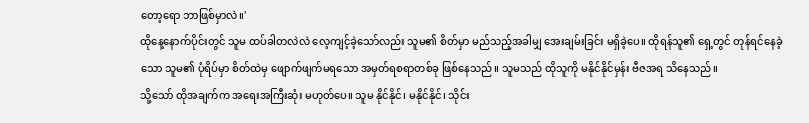တော့ရော ဘာဖြစ်မှာလဲ။'
ထိုနေ့နောက်ပိုင်းတွင် သူမ ထပ်ခါတလဲလဲ လေ့ကျင့်ခဲ့သော်လည်း သူမ၏ စိတ်မှာ မည်သည့်အခါမျှ အေးချမ်းခြင်း မရှိခဲ့ပေ။ ထိုရန်သူ၏ ရှေ့တွင် တုန်ရင်နေခဲ့သော သူမ၏ ပုံရိပ်မှာ စိတ်ထဲမှ ဖျောက်ဖျက်မရသော အမှတ်ရစရာတစ်ခု ဖြစ်နေသည်။ သူမသည် ထိုသူကို မနိုင်နိုင်မှန်း ဗီဇအရ သိနေသည်။
သို့သော် ထိုအချက်က အရေးအကြီးဆုံး မဟုတ်ပေ။ သူမ နိုင်နိုင်၊ မနိုင်နိုင်၊ သိုင်း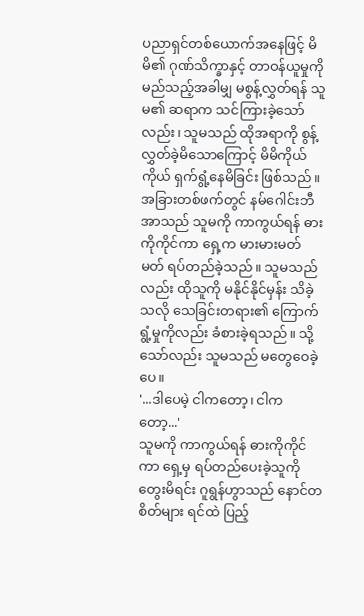ပညာရှင်တစ်ယောက်အနေဖြင့် မိမိ၏ ဂုဏ်သိက္ခာနှင့် တာဝန်ယူမှုကို မည်သည့်အခါမျှ မစွန့်လွှတ်ရန် သူမ၏ ဆရာက သင်ကြားခဲ့သော်လည်း၊ သူမသည် ထိုအရာကို စွန့်လွှတ်ခဲ့မိသောကြောင့် မိမိကိုယ်ကိုယ် ရှက်ရွံ့နေမိခြင်း ဖြစ်သည်။
အခြားတစ်ဖက်တွင် နမ်ဂေါင်းဘီအာသည် သူမကို ကာကွယ်ရန် ဓားကိုကိုင်ကာ ရှေ့က မားမားမတ်မတ် ရပ်တည်ခဲ့သည်။ သူမသည်လည်း ထိုသူကို မနိုင်နိုင်မှန်း သိခဲ့သလို သေခြင်းတရား၏ ကြောက်ရွံ့မှုကိုလည်း ခံစားခဲ့ရသည်။ သို့သော်လည်း သူမသည် မတွေဝေခဲ့ပေ။
'...ဒါပေမဲ့ ငါကတော့၊ ငါကတော့...'
သူမကို ကာကွယ်ရန် ဓားကိုကိုင်ကာ ရှေ့မှ ရပ်တည်ပေးခဲ့သူကို တွေးမိရင်း ဂူရွန်ဟွာသည် နောင်တစိတ်များ ရင်ထဲ ပြည့်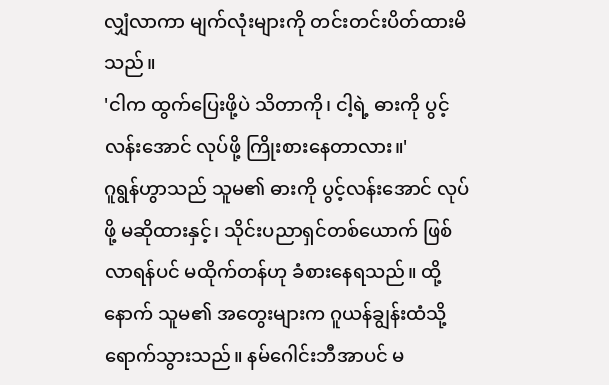လျှံလာကာ မျက်လုံးများကို တင်းတင်းပိတ်ထားမိသည်။
'ငါက ထွက်ပြေးဖို့ပဲ သိတာကို၊ ငါ့ရဲ့ ဓားကို ပွင့်လန်းအောင် လုပ်ဖို့ ကြိုးစားနေတာလား။'
ဂူရွန်ဟွာသည် သူမ၏ ဓားကို ပွင့်လန်းအောင် လုပ်ဖို့ မဆိုထားနှင့်၊ သိုင်းပညာရှင်တစ်ယောက် ဖြစ်လာရန်ပင် မထိုက်တန်ဟု ခံစားနေရသည်။ ထို့နောက် သူမ၏ အတွေးများက ဂူယန်ချွန်းထံသို့ ရောက်သွားသည်။ နမ်ဂေါင်းဘီအာပင် မ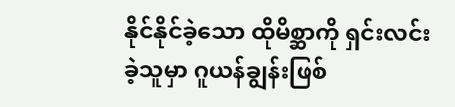နိုင်နိုင်ခဲ့သော ထိုမိစ္ဆာကို ရှင်းလင်းခဲ့သူမှာ ဂူယန်ချွန်းဖြစ်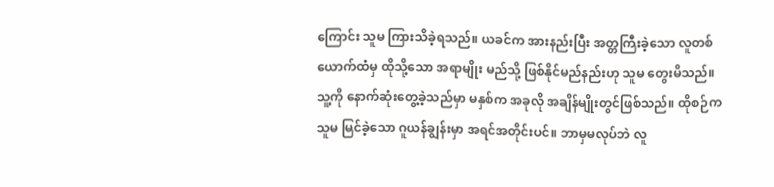ကြောင်း သူမ ကြားသိခဲ့ရသည်။ ယခင်က အားနည်းပြီး အတ္တကြီးခဲ့သော လူတစ်ယောက်ထံမှ ထိုသို့သော အရာမျိုး မည်သို့ ဖြစ်နိုင်မည်နည်းဟု သူမ တွေးမိသည်။
သူ့ကို နောက်ဆုံးတွေ့ခဲ့သည်မှာ မနှစ်က အခုလို အချိန်မျိုးတွင်ဖြစ်သည်။ ထိုစဉ်က သူမ မြင်ခဲ့သော ဂူယန်ချွန်းမှာ အရင်အတိုင်းပင်။ ဘာမှမလုပ်ဘဲ လူ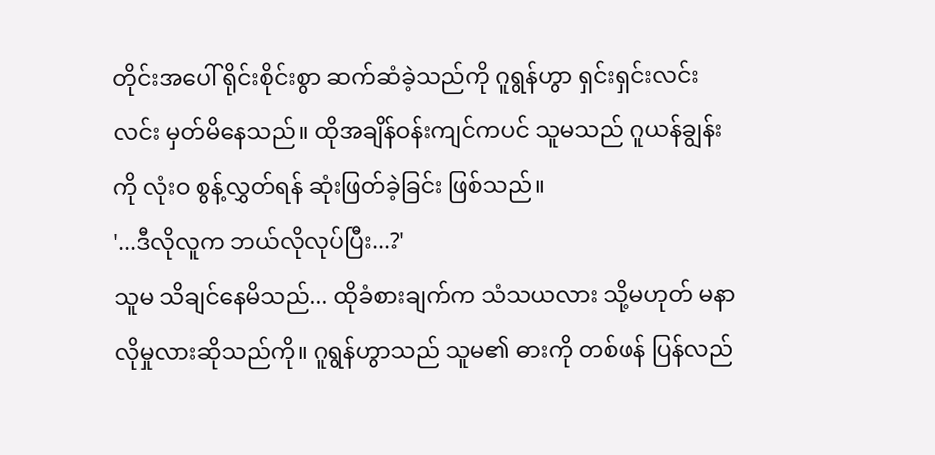တိုင်းအပေါ် ရိုင်းစိုင်းစွာ ဆက်ဆံခဲ့သည်ကို ဂူရွန်ဟွာ ရှင်းရှင်းလင်းလင်း မှတ်မိနေသည်။ ထိုအချိန်ဝန်းကျင်ကပင် သူမသည် ဂူယန်ချွန်းကို လုံးဝ စွန့်လွှတ်ရန် ဆုံးဖြတ်ခဲ့ခြင်း ဖြစ်သည်။
'...ဒီလိုလူက ဘယ်လိုလုပ်ပြီး...?'
သူမ သိချင်နေမိသည်... ထိုခံစားချက်က သံသယလား သို့မဟုတ် မနာလိုမှုလားဆိုသည်ကို။ ဂူရွန်ဟွာသည် သူမ၏ ဓားကို တစ်ဖန် ပြန်လည်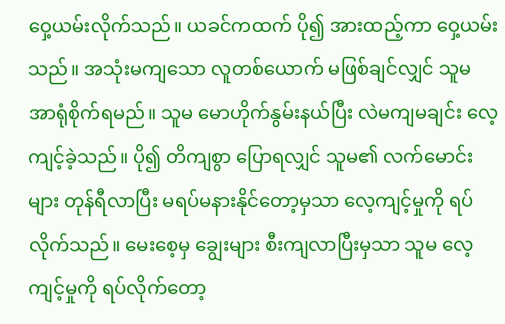ဝှေ့ယမ်းလိုက်သည်။ ယခင်ကထက် ပို၍ အားထည့်ကာ ဝှေ့ယမ်းသည်။ အသုံးမကျသော လူတစ်ယောက် မဖြစ်ချင်လျှင် သူမ အာရုံစိုက်ရမည်။ သူမ မောဟိုက်နွမ်းနယ်ပြီး လဲမကျမချင်း လေ့ကျင့်ခဲ့သည်။ ပို၍ တိကျစွာ ပြောရလျှင် သူမ၏ လက်မောင်းများ တုန်ရီလာပြီး မရပ်မနားနိုင်တော့မှသာ လေ့ကျင့်မှုကို ရပ်လိုက်သည်။ မေးစေ့မှ ချွေးများ စီးကျလာပြီးမှသာ သူမ လေ့ကျင့်မှုကို ရပ်လိုက်တော့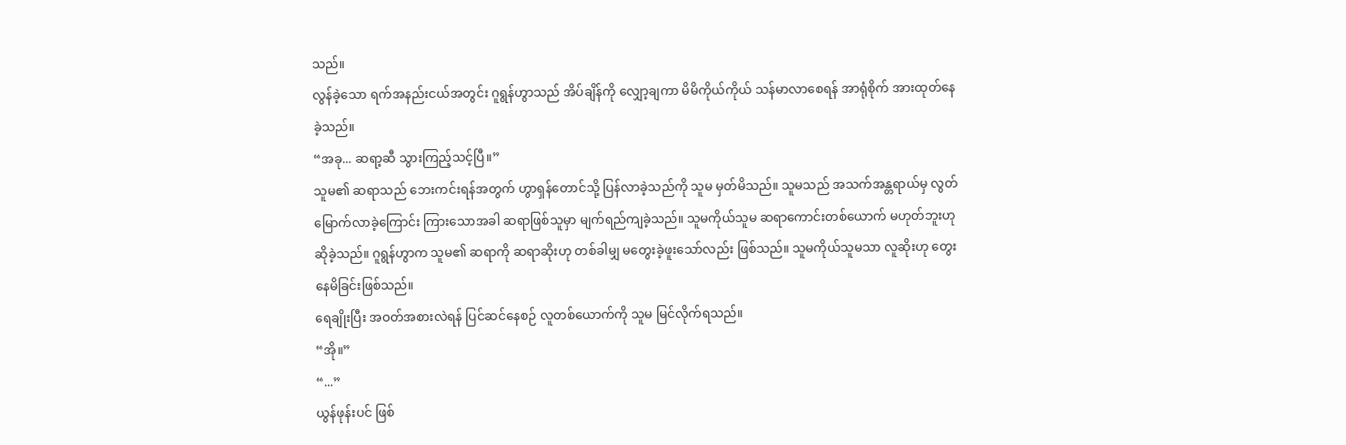သည်။
လွန်ခဲ့သော ရက်အနည်းငယ်အတွင်း ဂူရွန်ဟွာသည် အိပ်ချိန်ကို လျှော့ချကာ မိမိကိုယ်ကိုယ် သန်မာလာစေရန် အာရုံစိုက် အားထုတ်နေခဲ့သည်။
“အခု... ဆရာ့ဆီ သွားကြည့်သင့်ပြီ။”
သူမ၏ ဆရာသည် ဘေးကင်းရန်အတွက် ဟွာရှန်တောင်သို့ ပြန်လာခဲ့သည်ကို သူမ မှတ်မိသည်။ သူမသည် အသက်အန္တရာယ်မှ လွတ်မြောက်လာခဲ့ကြောင်း ကြားသောအခါ ဆရာဖြစ်သူမှာ မျက်ရည်ကျခဲ့သည်။ သူမကိုယ်သူမ ဆရာကောင်းတစ်ယောက် မဟုတ်ဘူးဟု ဆိုခဲ့သည်။ ဂူရွန်ဟွာက သူမ၏ ဆရာကို ဆရာဆိုးဟု တစ်ခါမျှ မတွေးခဲ့ဖူးသော်လည်း ဖြစ်သည်။ သူမကိုယ်သူမသာ လူဆိုးဟု တွေးနေမိခြင်းဖြစ်သည်။
ရေချိုးပြီး အဝတ်အစားလဲရန် ပြင်ဆင်နေစဉ် လူတစ်ယောက်ကို သူမ မြင်လိုက်ရသည်။
“အို။”
“...”
ယွန်ဖုန်းပင် ဖြစ်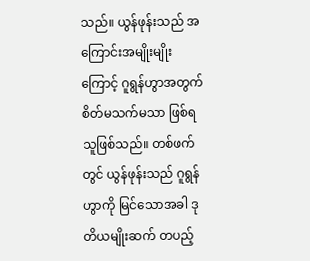သည်။ ယွန်ဖုန်းသည် အကြောင်းအမျိုးမျိုးကြောင့် ဂူရွန်ဟွာအတွက် စိတ်မသက်မသာ ဖြစ်ရသူဖြစ်သည်။ တစ်ဖက်တွင် ယွန်ဖုန်းသည် ဂူရွန်ဟွာကို မြင်သောအခါ ဒုတိယမျိုးဆက် တပည့်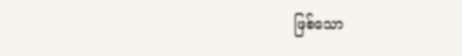ဖြစ်သော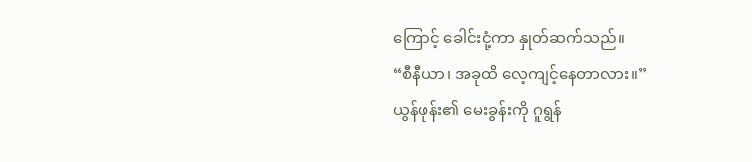ကြောင့် ခေါင်းငုံ့ကာ နှုတ်ဆက်သည်။
“စီနီယာ၊ အခုထိ လေ့ကျင့်နေတာလား။”
ယွန်ဖုန်း၏ မေးခွန်းကို ဂူရွန်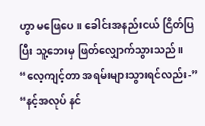ဟွာ မဖြေပေ။ ခေါင်းအနည်းငယ် ငြိတ်ပြပြီး သူ့ဘေးမှ ဖြတ်လျှောက်သွားသည်။
“လေ့ကျင့်တာ အရမ်းများသွားရင်လည်း-”
“နင့်အလုပ် နင်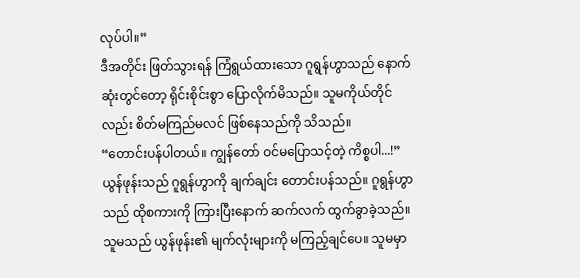လုပ်ပါ။”
ဒီအတိုင်း ဖြတ်သွားရန် ကြံရွယ်ထားသော ဂူရွန်ဟွာသည် နောက်ဆုံးတွင်တော့ ရိုင်းစိုင်းစွာ ပြောလိုက်မိသည်။ သူမကိုယ်တိုင်လည်း စိတ်မကြည်မလင် ဖြစ်နေသည်ကို သိသည်။
“တောင်းပန်ပါတယ်။ ကျွန်တော် ဝင်မပြောသင့်တဲ့ ကိစ္စပါ...!”
ယွန်ဖုန်းသည် ဂူရွန်ဟွာကို ချက်ချင်း တောင်းပန်သည်။ ဂူရွန်ဟွာသည် ထိုစကားကို ကြားပြီးနောက် ဆက်လက် ထွက်ခွာခဲ့သည်။ သူမသည် ယွန်ဖုန်း၏ မျက်လုံးများကို မကြည့်ချင်ပေ။ သူမမှာ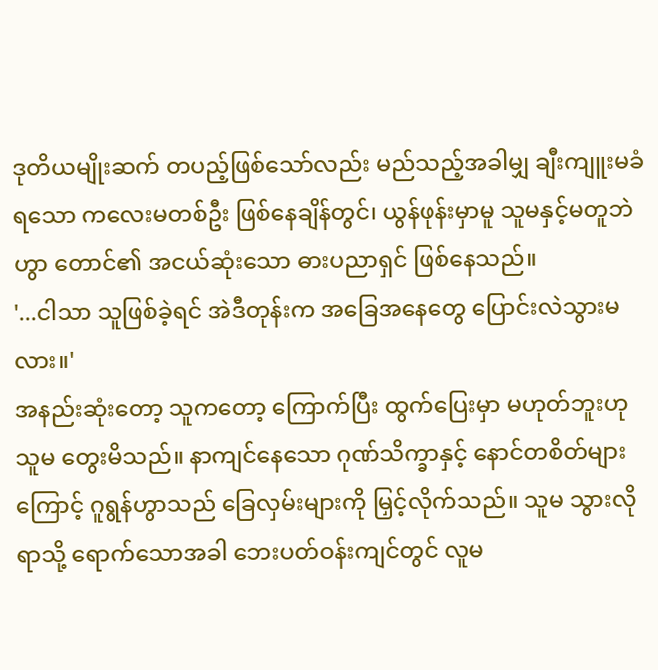ဒုတိယမျိုးဆက် တပည့်ဖြစ်သော်လည်း မည်သည့်အခါမျှ ချီးကျူးမခံရသော ကလေးမတစ်ဦး ဖြစ်နေချိန်တွင်၊ ယွန်ဖုန်းမှာမူ သူမနှင့်မတူဘဲဟွာ တောင်၏ အငယ်ဆုံးသော ဓားပညာရှင် ဖြစ်နေသည်။
'...ငါသာ သူဖြစ်ခဲ့ရင် အဲဒီတုန်းက အခြေအနေတွေ ပြောင်းလဲသွားမလား။'
အနည်းဆုံးတော့ သူကတော့ ကြောက်ပြီး ထွက်ပြေးမှာ မဟုတ်ဘူးဟု သူမ တွေးမိသည်။ နာကျင်နေသော ဂုဏ်သိက္ခာနှင့် နောင်တစိတ်များကြောင့် ဂူရွန်ဟွာသည် ခြေလှမ်းများကို မြှင့်လိုက်သည်။ သူမ သွားလိုရာသို့ ရောက်သောအခါ ဘေးပတ်ဝန်းကျင်တွင် လူမ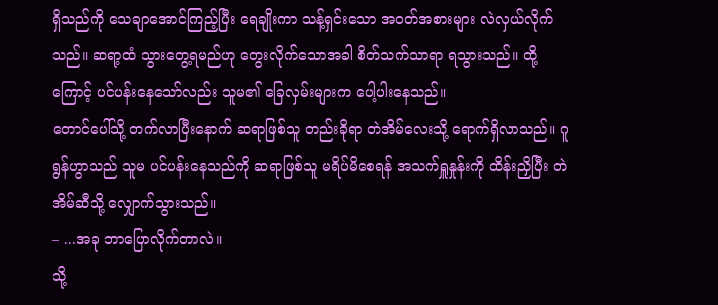ရှိသည်ကို သေချာအောင်ကြည့်ပြီး ရေချိုးကာ သန့်ရှင်းသော အဝတ်အစားများ လဲလှယ်လိုက်သည်။ ဆရာ့ထံ သွားတွေ့ရမည်ဟု တွေးလိုက်သောအခါ စိတ်သက်သာရာ ရသွားသည်။ ထို့ကြောင့် ပင်ပန်းနေသော်လည်း သူမ၏ ခြေလှမ်းများက ပေါ့ပါးနေသည်။
တောင်ပေါ်သို့ တက်လာပြီးနောက် ဆရာဖြစ်သူ တည်းခိုရာ တဲအိမ်လေးသို့ ရောက်ရှိလာသည်။ ဂူရွန်ဟွာသည် သူမ ပင်ပန်းနေသည်ကို ဆရာဖြစ်သူ မရိပ်မိစေရန် အသက်ရှူနှုန်းကို ထိန်းညှိပြီး တဲအိမ်ဆီသို့ လျှောက်သွားသည်။
– ...အခု ဘာပြောလိုက်တာလဲ။
သို့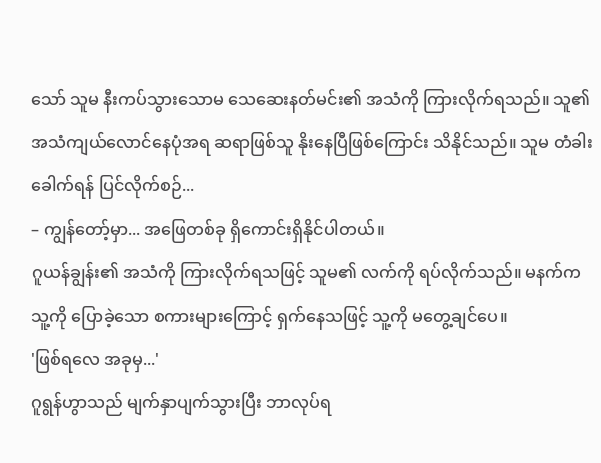သော် သူမ နီးကပ်သွားသောမ သေဆေးနတ်မင်း၏ အသံကို ကြားလိုက်ရသည်။ သူ၏ အသံကျယ်လောင်နေပုံအရ ဆရာဖြစ်သူ နိုးနေပြီဖြစ်ကြောင်း သိနိုင်သည်။ သူမ တံခါးခေါက်ရန် ပြင်လိုက်စဉ်...
– ကျွန်တော့်မှာ... အဖြေတစ်ခု ရှိကောင်းရှိနိုင်ပါတယ်။
ဂူယန်ချွန်း၏ အသံကို ကြားလိုက်ရသဖြင့် သူမ၏ လက်ကို ရပ်လိုက်သည်။ မနက်က သူ့ကို ပြောခဲ့သော စကားများကြောင့် ရှက်နေသဖြင့် သူ့ကို မတွေ့ချင်ပေ။
'ဖြစ်ရလေ အခုမှ...'
ဂူရွန်ဟွာသည် မျက်နှာပျက်သွားပြီး ဘာလုပ်ရ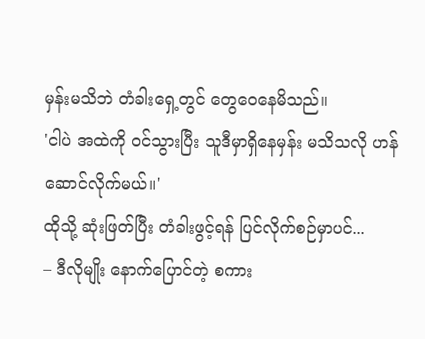မှန်းမသိဘဲ တံခါးရှေ့တွင် တွေဝေနေမိသည်။
'ငါပဲ အထဲကို ဝင်သွားပြီး သူဒီမှာရှိနေမှန်း မသိသလို ဟန်ဆောင်လိုက်မယ်။'
ထိုသို့ ဆုံးဖြတ်ပြီး တံခါးဖွင့်ရန် ပြင်လိုက်စဉ်မှာပင်...
– ဒီလိုမျိုး နောက်ပြောင်တဲ့ စကား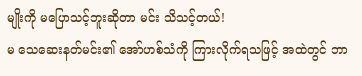မျိုးကို မပြောသင့်ဘူးဆိုတာ မင်း သိသင့်တယ်!
မ သေဆေးနတ်မင်း၏ အော်ဟစ်သံကို ကြားလိုက်ရသဖြင့် အထဲတွင် ဘာ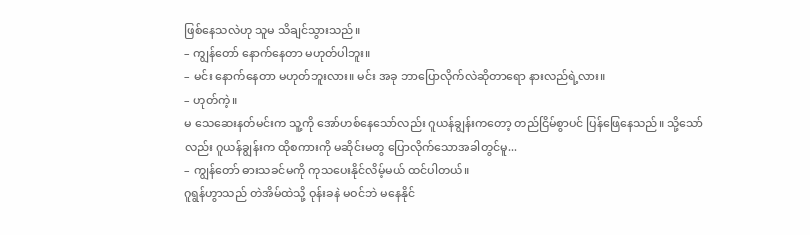ဖြစ်နေသလဲဟု သူမ သိချင်သွားသည်။
– ကျွန်တော် နောက်နေတာ မဟုတ်ပါဘူး။
– မင်း နောက်နေတာ မဟုတ်ဘူးလား။ မင်း အခု ဘာပြောလိုက်လဲဆိုတာရော နားလည်ရဲ့လား။
– ဟုတ်ကဲ့။
မ သေဆေးနတ်မင်းက သူ့ကို အော်ဟစ်နေသော်လည်း ဂူယန်ချွန်းကတော့ တည်ငြိမ်စွာပင် ပြန်ဖြေနေသည်။ သို့သော်လည်း ဂူယန်ချွန်းက ထိုစကားကို မဆိုင်းမတွ ပြောလိုက်သောအခါတွင်မူ...
– ကျွန်တော် ဓားသခင်မကို ကုသပေးနိုင်လိမ့်မယ် ထင်ပါတယ်။
ဂူရွန်ဟွာသည် တဲအိမ်ထဲသို့ ဝုန်းခနဲ မဝင်ဘဲ မနေနိုင်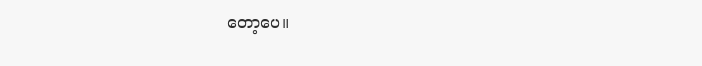တော့ပေ။